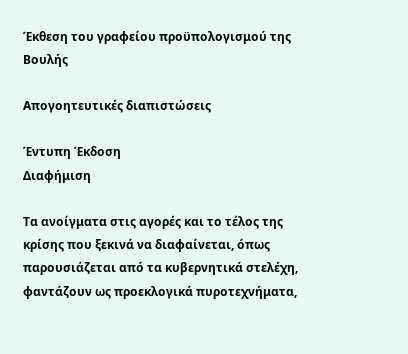Έκθεση του γραφείου προϋπολογισμού της Βουλής

Απογοητευτικές διαπιστώσεις

Έντυπη Έκδοση
Διαφήμιση

Τα ανοίγματα στις αγορές και το τέλος της κρίσης που ξεκινά να διαφαίνεται, όπως παρουσιάζεται από τα κυβερνητικά στελέχη, φαντάζουν ως προεκλογικά πυροτεχνήματα,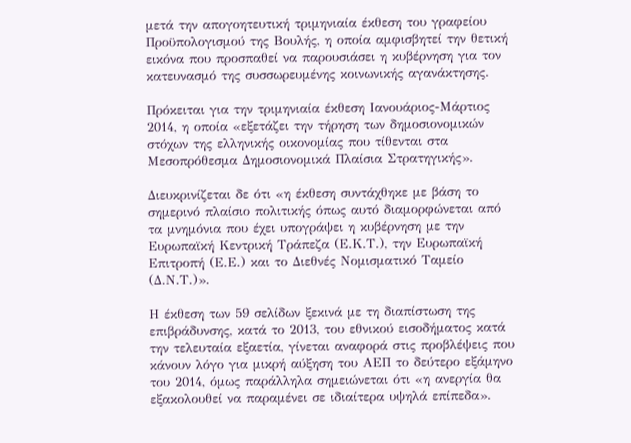μετά την απογοητευτική τριμηνιαία έκθεση του γραφείου Προϋπολογισμού της Βουλής, η οποία αμφισβητεί την θετική εικόνα που προσπαθεί να παρουσιάσει η κυβέρνηση για τον κατευνασμό της συσσωρευμένης κοινωνικής αγανάκτησης.

Πρόκειται για την τριμηνιαία έκθεση Ιανουάριος-Μάρτιος 2014, η οποία «εξετάζει την τήρηση των δημοσιονομικών στόχων της ελληνικής οικονομίας που τίθενται στα Μεσοπρόθεσμα Δημοσιονομικά Πλαίσια Στρατηγικής».

Διευκρινίζεται δε ότι «η έκθεση συντάχθηκε με βάση το σημερινό πλαίσιο πολιτικής όπως αυτό διαμορφώνεται από τα μνημόνια που έχει υπογράψει η κυβέρνηση με την Ευρωπαϊκή Κεντρική Τράπεζα (Ε.Κ.Τ.), την Ευρωπαϊκή Επιτροπή (Ε.Ε.) και το Διεθνές Νομισματικό Ταμείο (Δ.Ν.Τ.)».

Η έκθεση των 59 σελίδων ξεκινά με τη διαπίστωση της επιβράδυνσης, κατά το 2013, του εθνικού εισοδήματος κατά την τελευταία εξαετία, γίνεται αναφορά στις προβλέψεις που κάνουν λόγο για μικρή αύξηση του ΑΕΠ το δεύτερο εξάμηνο του 2014, όμως παράλληλα σημειώνεται ότι «η ανεργία θα εξακολουθεί να παραμένει σε ιδιαίτερα υψηλά επίπεδα».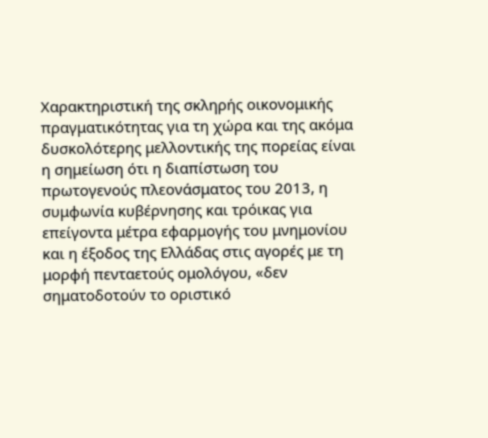Χαρακτηριστική της σκληρής οικονομικής πραγματικότητας για τη χώρα και της ακόμα δυσκολότερης μελλοντικής της πορείας είναι η σημείωση ότι η διαπίστωση του πρωτογενούς πλεονάσματος του 2013, η συμφωνία κυβέρνησης και τρόικας για επείγοντα μέτρα εφαρμογής του μνημονίου και η έξοδος της Ελλάδας στις αγορές με τη μορφή πενταετούς ομολόγου, «δεν σηματοδοτούν το οριστικό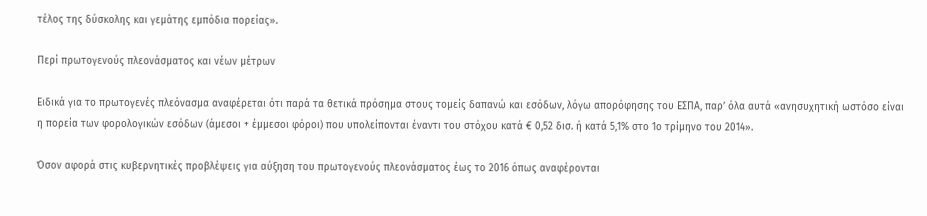τέλος της δύσκολης και γεμάτης εμπόδια πορείας».

Περί πρωτογενούς πλεονάσματος και νέων μέτρων

Ειδικά για το πρωτογενές πλεόνασμα αναφέρεται ότι παρά τα θετικά πρόσημα στους τομείς δαπανώ και εσόδων, λόγω απορόφησης του ΕΣΠΑ, παρ’ όλα αυτά «ανησυχητική ωστόσο είναι η πορεία των φορολογικών εσόδων (άμεσοι + έμμεσοι φόροι) που υπολείπονται έναντι του στόχου κατά € 0,52 δισ. ή κατά 5,1% στο 1ο τρίμηνο του 2014».

Όσον αφορά στις κυβερνητικές προβλέψεις για αύξηση του πρωτογενούς πλεονάσματος έως το 2016 όπως αναφέρονται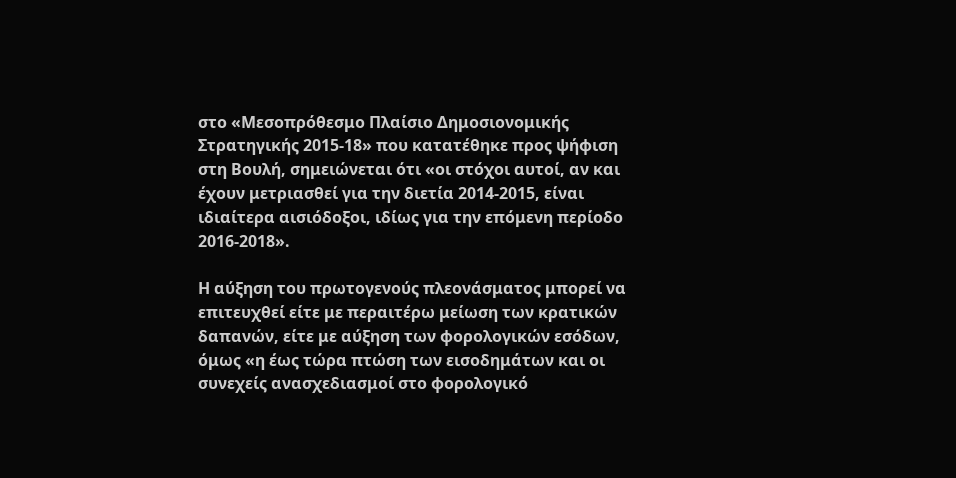στο «Μεσοπρόθεσμο Πλαίσιο Δημοσιονομικής Στρατηγικής 2015-18» που κατατέθηκε προς ψήφιση στη Βουλή, σημειώνεται ότι «οι στόχοι αυτοί, αν και έχουν μετριασθεί για την διετία 2014-2015, είναι ιδιαίτερα αισιόδοξοι, ιδίως για την επόμενη περίοδο 2016-2018».

Η αύξηση του πρωτογενούς πλεονάσματος μπορεί να επιτευχθεί είτε με περαιτέρω μείωση των κρατικών δαπανών, είτε με αύξηση των φορολογικών εσόδων, όμως «η έως τώρα πτώση των εισοδημάτων και οι συνεχείς ανασχεδιασμοί στο φορολογικό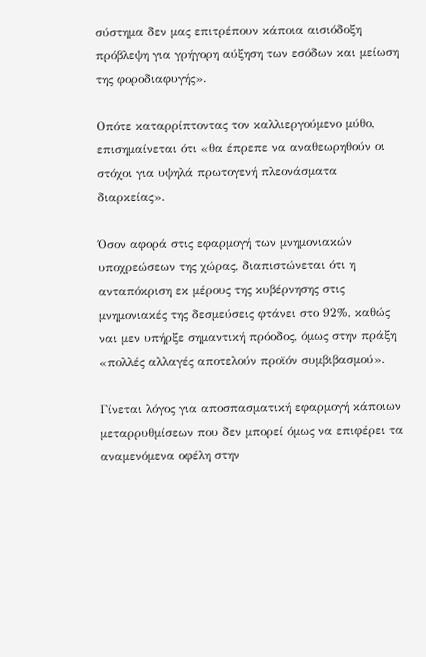σύστημα δεν μας επιτρέπουν κάποια αισιόδοξη πρόβλεψη για γρήγορη αύξηση των εσόδων και μείωση της φοροδιαφυγής».

Οπότε καταρρίπτοντας τον καλλιεργούμενο μύθο, επισημαίνεται ότι «θα έπρεπε να αναθεωρηθούν οι στόχοι για υψηλά πρωτογενή πλεονάσματα διαρκείας».

Όσον αφορά στις εφαρμογή των μνημονιακών υποχρεώσεων της χώρας, διαπιστώνεται ότι η ανταπόκριση εκ μέρους της κυβέρνησης στις μνημονιακές της δεσμεύσεις φτάνει στο 92%, καθώς ναι μεν υπήρξε σημαντική πρόοδος, όμως στην πράξη «πολλές αλλαγές αποτελούν προϊόν συμβιβασμού».

Γίνεται λόγος για αποσπασματική εφαρμογή κάποιων μεταρρυθμίσεων που δεν μπορεί όμως να επιφέρει τα αναμενόμενα οφέλη στην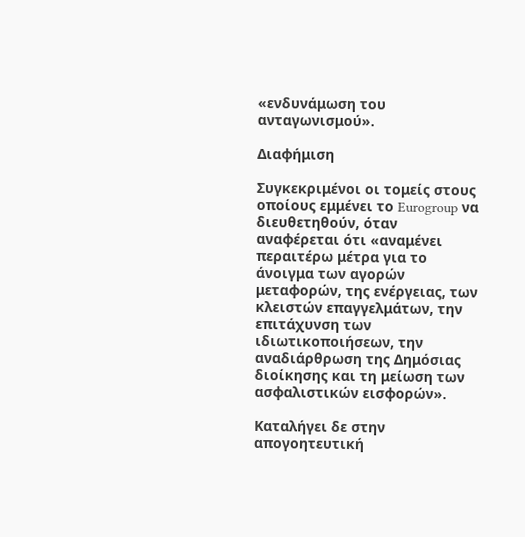«ενδυνάμωση του ανταγωνισμού».

Διαφήμιση

Συγκεκριμένοι οι τομείς στους οποίους εμμένει το Eurogroup να διευθετηθούν, όταν αναφέρεται ότι «αναμένει περαιτέρω μέτρα για το άνοιγμα των αγορών μεταφορών, της ενέργειας, των κλειστών επαγγελμάτων, την επιτάχυνση των ιδιωτικοποιήσεων, την αναδιάρθρωση της Δημόσιας διοίκησης και τη μείωση των ασφαλιστικών εισφορών».

Καταλήγει δε στην απογοητευτική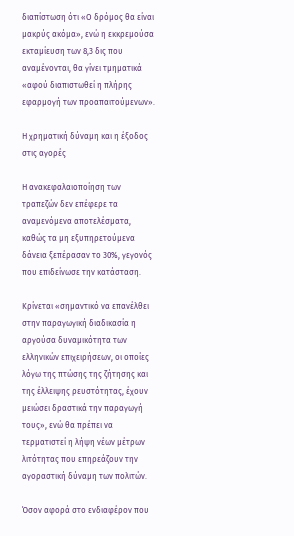διαπίστωση ότι «Ο δρόμος θα είναι μακρύς ακόμα», ενώ η εκκρεμούσα εκταμίευση των 8,3 δις που αναμένονται, θα γίνει τμηματικά «αφού διαπιστωθεί η πλήρης εφαρμογή των προαπαιτούμενων».

Η χρηματική δύναμη και η έξοδος στις αγορές

Η ανακεφαλαιοποίηση των τραπεζών δεν επέφερε τα αναμενόμενα αποτελέσματα, καθώς τα μη εξυπηρετούμενα δάνεια ξεπέρασαν το 30%, γεγονός που επιδείνωσε την κατάσταση.

Κρίνεται «σημαντικό να επανέλθει στην παραγωγική διαδικασία η αργούσα δυναμικότητα των ελληνικών επιχειρήσεων, οι οποίες λόγω της πτώσης της ζήτησης και της έλλειψης ρευστότητας, έχουν μειώσει δραστικά την παραγωγή τους», ενώ θα πρέπει να τερματιστεί η λήψη νέων μέτρων λιτότητας που επηρεάζουν την αγοραστική δύναμη των πολιτών.

Όσον αφορά στο ενδιαφέρον που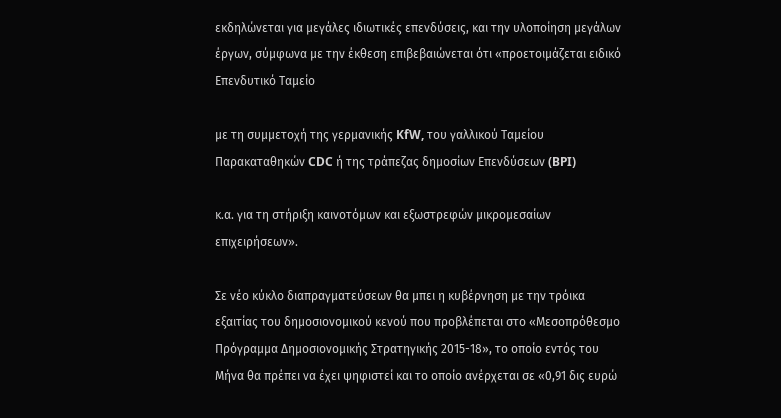εκδηλώνεται για μεγάλες ιδιωτικές επενδύσεις, και την υλοποίηση μεγάλων έργων, σύμφωνα με την έκθεση επιβεβαιώνεται ότι «προετοιμάζεται ειδικό Επενδυτικό Ταμείο

με τη συμμετοχή της γερμανικής KfW, του γαλλικού Ταμείου Παρακαταθηκών CDC ή της τράπεζας δημοσίων Επενδύσεων (BPI)

κ.α. για τη στήριξη καινοτόμων και εξωστρεφών μικρομεσαίων επιχειρήσεων».

Σε νέο κύκλο διαπραγματεύσεων θα μπει η κυβέρνηση με την τρόικα εξαιτίας του δημοσιονομικού κενού που προβλέπεται στο «Μεσοπρόθεσμο Πρόγραμμα Δημοσιονομικής Στρατηγικής 2015-18», το οποίο εντός του Μήνα θα πρέπει να έχει ψηφιστεί και το οποίο ανέρχεται σε «0,91 δις ευρώ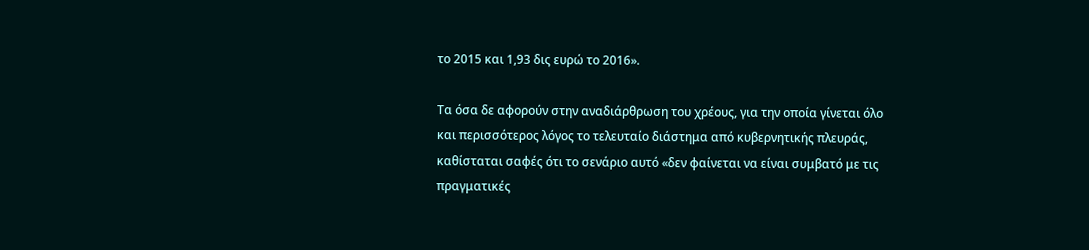το 2015 και 1,93 δις ευρώ το 2016».

Τα όσα δε αφορούν στην αναδιάρθρωση του χρέους, για την οποία γίνεται όλο και περισσότερος λόγος το τελευταίο διάστημα από κυβερνητικής πλευράς, καθίσταται σαφές ότι το σενάριο αυτό «δεν φαίνεται να είναι συμβατό με τις πραγματικές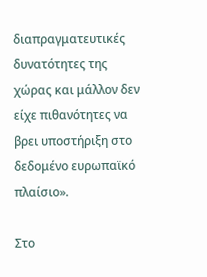διαπραγματευτικές δυνατότητες της χώρας και μάλλον δεν είχε πιθανότητες να βρει υποστήριξη στο δεδομένο ευρωπαϊκό πλαίσιο».

Στο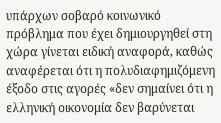υπάρχων σοβαρό κοινωνικό πρόβλημα που έχει δημιουργηθεί στη χώρα γίνεται ειδική αναφορά, καθώς αναφέρεται ότι η πολυδιαφημιζόμενη έξοδο στις αγορές «δεν σημαίνει ότι η ελληνική οικονομία δεν βαρύνεται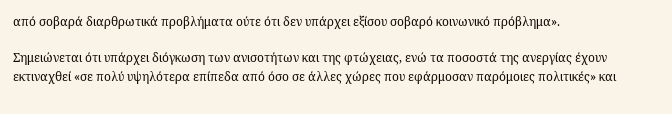από σοβαρά διαρθρωτικά προβλήματα ούτε ότι δεν υπάρχει εξίσου σοβαρό κοινωνικό πρόβλημα».

Σημειώνεται ότι υπάρχει διόγκωση των ανισοτήτων και της φτώχειας, ενώ τα ποσοστά της ανεργίας έχουν εκτιναχθεί «σε πολύ υψηλότερα επίπεδα από όσο σε άλλες χώρες που εφάρμοσαν παρόμοιες πολιτικές» και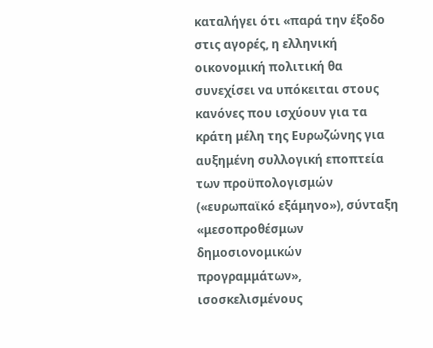καταλήγει ότι «παρά την έξοδο στις αγορές, η ελληνική οικονομική πολιτική θα συνεχίσει να υπόκειται στους κανόνες που ισχύουν για τα κράτη μέλη της Ευρωζώνης για αυξημένη συλλογική εποπτεία των προϋπολογισμών («ευρωπαϊκό εξάμηνο»), σύνταξη «μεσοπροθέσμων δημοσιονομικών προγραμμάτων», ισοσκελισμένους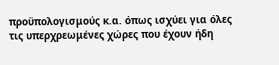προϋπολογισμούς κ.α. όπως ισχύει για όλες τις υπερχρεωμένες χώρες που έχουν ήδη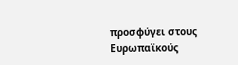προσφύγει στους Ευρωπαϊκούς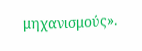μηχανισμούς».